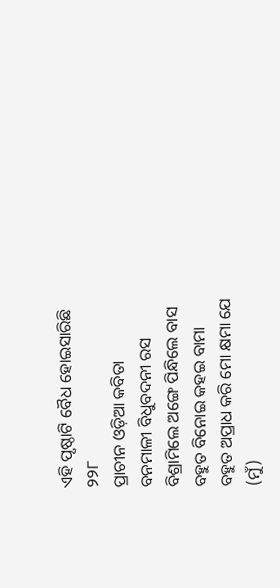ଏହି ପୃଷ୍ଠାଟି ବୈଧ ହୋଇସାରିଛି
୨୨୮
ପ୍ରାଚୀନ ଓଡ଼ିଆ କବିତା
ବନମାଳୀ ବିଧୁବଦନୀ ରସ
ବିଶ୍ରାମିଲେ ଅଙ୍ଗେ ପିନ୍ଧିଲେ ବାସ
ବହୁତ ବିନୋଇ କହଇ ବାମା
ବହୁତ ଅପ୍ରାଧ କରି ମୋ କ୍ଷମା ଯେ
(ମୁଁ)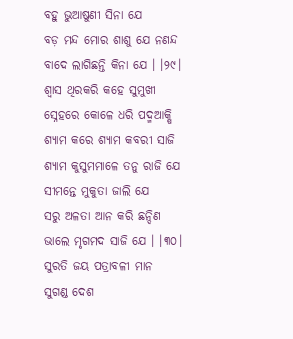ବହୁ ଭୁଆଷୁଣୀ ସିନା ଯେ
ବଡ଼ ମନ୍ଦ ମୋର ଶାଶୁ ଯେ ନଣନ୍ଦ
ବାଦେ ଲାଗିଛନ୍ତି କିନା ଯେ । ।୨୯।
ଶ୍ୱାସ ଥିରକରି କହେ ସୁମୁଖୀ
ସ୍ନେହରେ କୋଳେ ଧରି ପଦ୍ମଆକ୍ଷି
ଶ୍ୟାମ କରେ ଶ୍ୟାମ କବରୀ ସାଜି
ଶ୍ୟାମ କୁସୁମମାଳେ ତନୁ ରାଜି ଯେ
ସୀମନ୍ତେ ମୁକୁତା ଜାଲି ଯେ
ସରୁ ଅଳତା ଆନ କରି ଛନ୍ଦିଣ
ଭାଲେ ମୃଗମଦ ସାଜି ଯେ । ।୩୦।
ସୁରତି ଜୟ ପତ୍ରାବଳୀ ମାନ
ସୁଗଣ୍ଡ ଦେଶ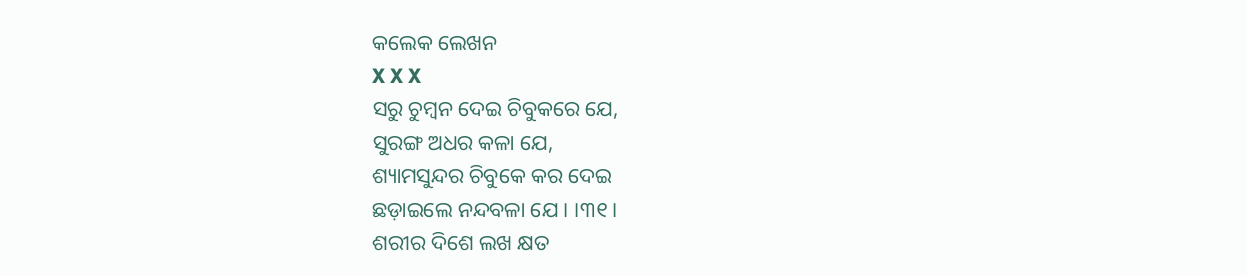କଲେକ ଲେଖନ
X X X
ସରୁ ଚୁମ୍ବନ ଦେଇ ଚିବୁକରେ ଯେ,
ସୁରଙ୍ଗ ଅଧର କଳା ଯେ,
ଶ୍ୟାମସୁନ୍ଦର ଚିବୁକେ କର ଦେଇ
ଛଡ଼ାଇଲେ ନନ୍ଦବଳା ଯେ । ।୩୧।
ଶରୀର ଦିଶେ ଲଖ କ୍ଷତ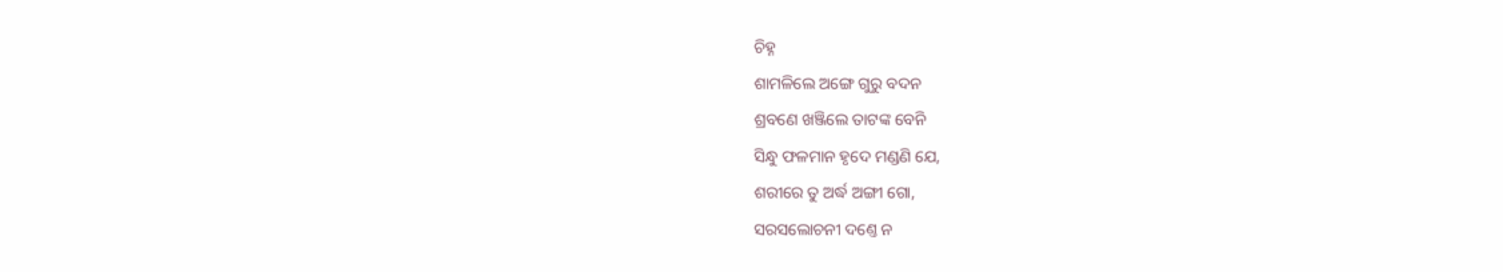ଚିହ୍ନ
ଶାମଳିଲେ ଅଙ୍ଗେ ଗୁରୁ ବଦନ
ଶ୍ରବଣେ ଖଞ୍ଜିଲେ ତାଟଙ୍କ ବେନି
ସିନ୍ଧୁ ଫଳମାନ ହୃଦେ ମଣ୍ଡଣି ଯେ,
ଶରୀରେ ତୁ ଅର୍ଦ୍ଧ ଅଙ୍ଗୀ ଗୋ,
ସରସଲୋଚନୀ ଦଣ୍ତେ ନ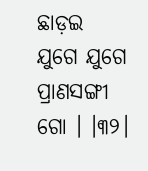ଛାଡ଼ଇ
ଯୁଗେ ଯୁଗେ ପ୍ରାଣସଙ୍ଗୀ ଗୋ । ।୩୨।